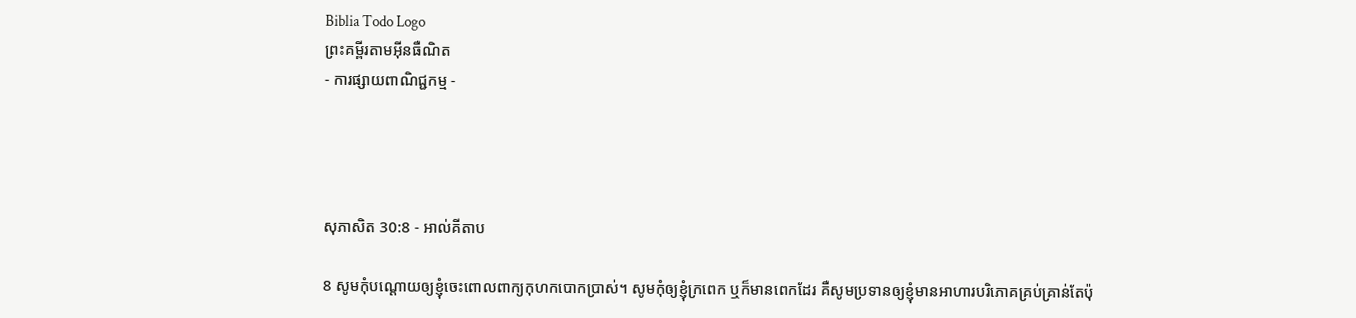Biblia Todo Logo
ព្រះគម្ពីរតាមអ៊ីនធឺណិត
- ការផ្សាយពាណិជ្ជកម្ម -




សុភា‌សិត 30:8 - អាល់គីតាប

8 សូមកុំបណ្ដោយឲ្យខ្ញុំចេះពោលពាក្យកុហកបោកប្រាស់។ សូមកុំឲ្យខ្ញុំក្រពេក ឬក៏មានពេកដែរ គឺសូមប្រទានឲ្យខ្ញុំមានអាហារបរិភោគគ្រប់គ្រាន់តែប៉ុ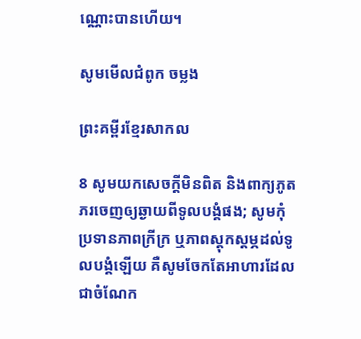ណ្ណោះបានហើយ។

សូមមើលជំពូក ចម្លង

ព្រះគម្ពីរខ្មែរសាកល

8 សូមយកសេចក្ដីមិនពិត និងពាក្យភូតភរចេញឲ្យឆ្ងាយពីទូលបង្គំផង; សូមកុំប្រទានភាពក្រីក្រ ឬភាពស្ដុកស្ដម្ភដល់ទូលបង្គំឡើយ គឺសូមចែកតែអាហារដែលជាចំណែក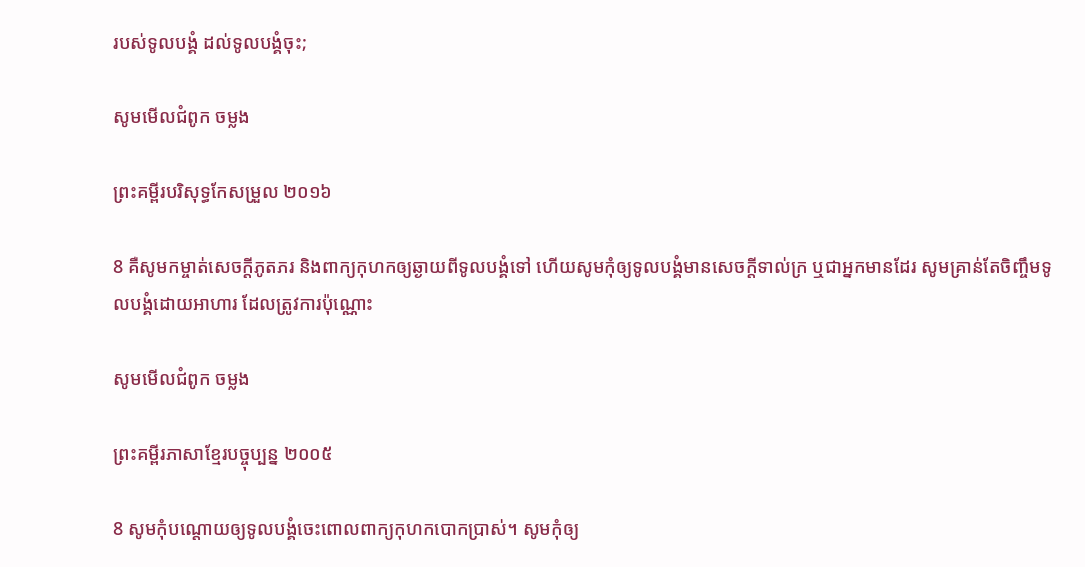របស់ទូលបង្គំ ដល់ទូលបង្គំចុះ;

សូមមើលជំពូក ចម្លង

ព្រះគម្ពីរបរិសុទ្ធកែសម្រួល ២០១៦

8 គឺសូមកម្ចាត់សេចក្ដីភូត‌ភរ និងពាក្យកុហកឲ្យឆ្ងាយពីទូល‌បង្គំទៅ ហើយសូមកុំឲ្យទូល‌បង្គំមានសេចក្ដីទាល់ក្រ ឬជាអ្នកមានដែរ សូមគ្រាន់តែចិញ្ចឹមទូល‌បង្គំដោយអាហារ ដែលត្រូវការប៉ុណ្ណោះ

សូមមើលជំពូក ចម្លង

ព្រះគម្ពីរភាសាខ្មែរបច្ចុប្បន្ន ២០០៥

8 សូមកុំបណ្ដោយឲ្យទូលបង្គំចេះពោលពាក្យកុហកបោកប្រាស់។ សូមកុំឲ្យ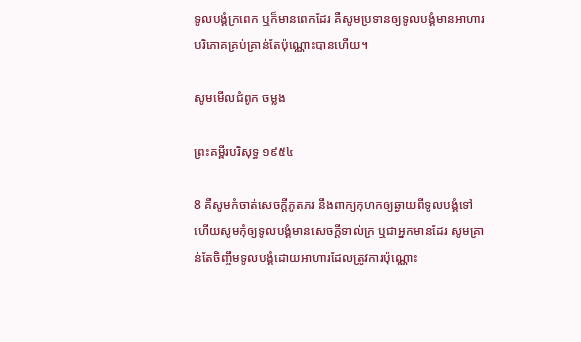ទូលបង្គំក្រពេក ឬក៏មានពេកដែរ គឺសូមប្រទានឲ្យទូលបង្គំមានអាហារបរិភោគគ្រប់គ្រាន់តែប៉ុណ្ណោះបានហើយ។

សូមមើលជំពូក ចម្លង

ព្រះគម្ពីរបរិសុទ្ធ ១៩៥៤

8 គឺសូមកំចាត់សេចក្ដីភូត‌ភរ នឹងពាក្យកុហកឲ្យឆ្ងាយពីទូលបង្គំទៅ ហើយសូមកុំឲ្យទូលបង្គំមានសេចក្ដីទាល់ក្រ ឬជាអ្នកមានដែរ សូមគ្រាន់តែចិញ្ចឹមទូលបង្គំដោយអាហារដែលត្រូវការប៉ុណ្ណោះ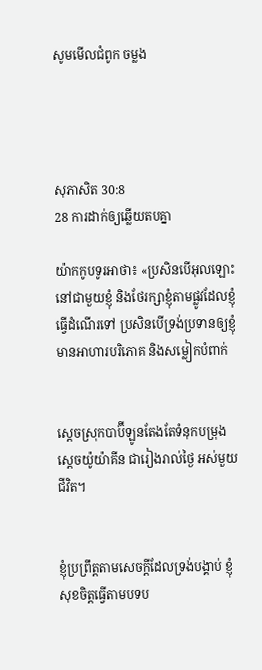សូមមើលជំពូក ចម្លង




សុភា‌សិត 30:8
28 ការដាក់ឲ្យឆ្លើយតបគ្នា

យ៉ាកកូបទូរអាថា៖ «ប្រសិនបើអុលឡោះនៅជាមួយខ្ញុំ និងថែរក្សាខ្ញុំតាមផ្លូវដែលខ្ញុំធ្វើដំណើរទៅ ប្រសិនបើទ្រង់ប្រទានឲ្យខ្ញុំមានអាហារបរិភោគ និងសម្លៀកបំពាក់


ស្តេចស្រុកបាប៊ី‌ឡូនតែងតែទំនុកបម្រុងស្តេចយ៉ូយ៉ាគីន ជារៀងរាល់ថ្ងៃ អស់មួយជីវិត។


ខ្ញុំប្រព្រឹត្តតាមសេចក្ដីដែលទ្រង់បង្គាប់ ខ្ញុំសុខចិត្តធ្វើតាមបទ‌ប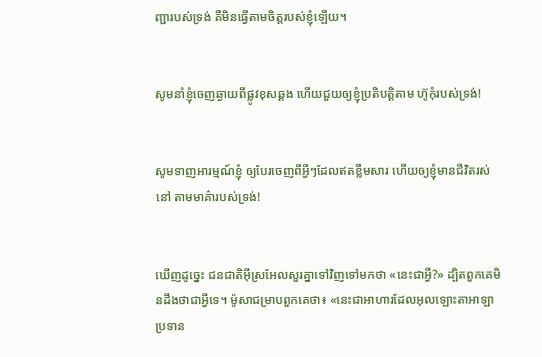ញ្ជារបស់ទ្រង់ គឺមិនធ្វើតាមចិត្តរបស់ខ្ញុំឡើយ។


សូមនាំខ្ញុំចេញឆ្ងាយពីផ្លូវខុសឆ្គង ហើយជួយឲ្យខ្ញុំប្រតិបត្តិតាម ហ៊ូកុំរបស់ទ្រង់!


សូមទាញអារម្មណ៍ខ្ញុំ ឲ្យបែរចេញពីអ្វីៗដែលឥតខ្លឹម‌សារ ហើយឲ្យខ្ញុំមានជីវិតរស់នៅ តាមមាគ៌ារបស់ទ្រង់!


ឃើញដូច្នេះ ជន‌ជាតិអ៊ីស្រ‌អែលសួរគ្នាទៅវិញទៅមកថា «នេះជាអ្វី?» ដ្បិតពួកគេមិនដឹងថាជាអ្វីទេ។ ម៉ូសាជម្រាបពួកគេថា៖ «នេះជាអាហារដែលអុលឡោះ‌តាអាឡាប្រទាន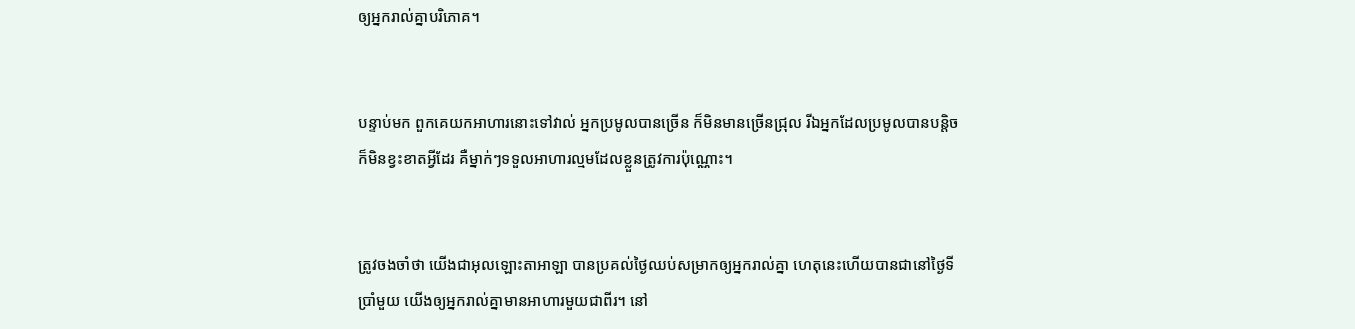ឲ្យអ្នករាល់គ្នាបរិភោគ។


បន្ទាប់មក ពួកគេយកអាហារនោះទៅវាល់ អ្នកប្រមូលបានច្រើន ក៏មិនមានច្រើនជ្រុល រីឯអ្នកដែលប្រមូលបានបន្តិច ក៏មិនខ្វះខាតអ្វីដែរ គឺម្នាក់ៗទទួលអាហារល្មមដែលខ្លួនត្រូវការប៉ុណ្ណោះ។


ត្រូវចងចាំថា យើងជាអុលឡោះ‌តាអាឡា បានប្រគល់ថ្ងៃឈប់សម្រាកឲ្យអ្នករាល់គ្នា ហេតុនេះហើយបានជានៅថ្ងៃទីប្រាំមួយ យើងឲ្យអ្នករាល់គ្នាមានអាហារមួយជាពីរ។ នៅ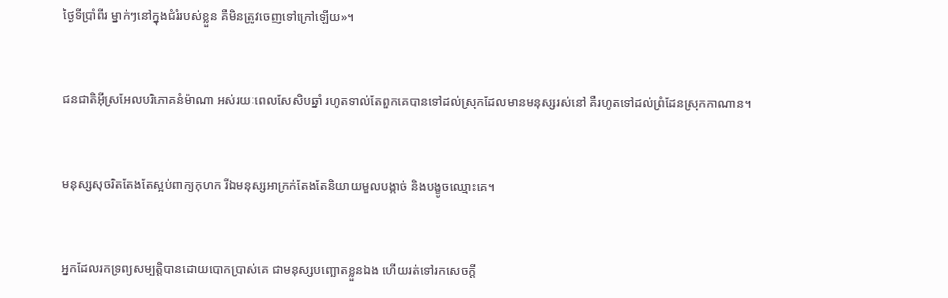ថ្ងៃទីប្រាំពីរ ម្នាក់ៗនៅក្នុងជំរំរបស់ខ្លួន គឺមិនត្រូវចេញទៅក្រៅឡើយ»។


ជន‌ជាតិអ៊ីស្រ‌អែលបរិភោគនំម៉ាណា អស់រយៈពេលសែ‌សិបឆ្នាំ រហូតទាល់តែពួកគេបានទៅដល់ស្រុកដែលមានមនុស្សរស់នៅ គឺរហូតទៅដល់ព្រំដែនស្រុកកាណាន។


មនុស្សសុចរិតតែងតែស្អប់ពាក្យកុហក រីឯមនុស្សអាក្រក់តែងតែនិយាយមួលបង្កាច់ និងបង្ខូចឈ្មោះគេ។


អ្នកដែលរកទ្រព្យសម្បត្តិបានដោយបោកប្រាស់គេ ជាមនុស្សបញ្ឆោតខ្លួនឯង ហើយរត់ទៅរកសេចក្ដី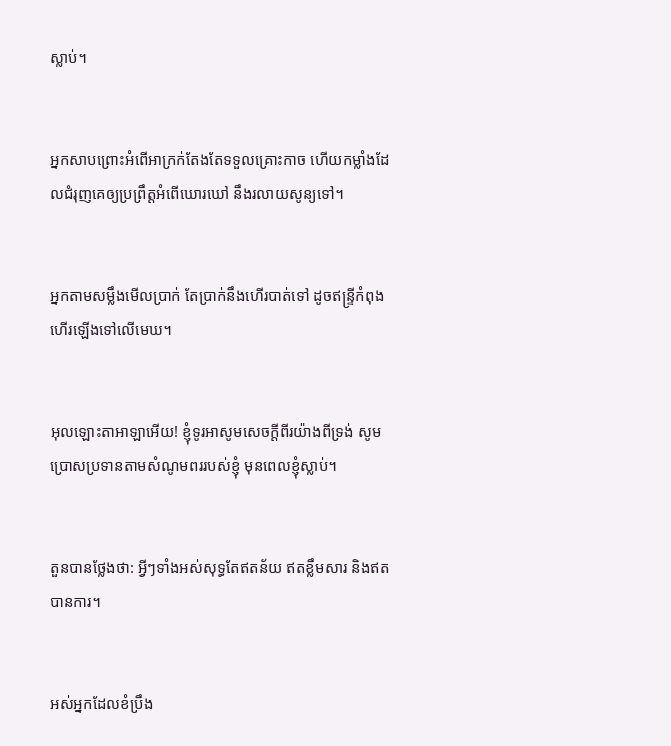ស្លាប់។


អ្នកសាបព្រោះអំពើអាក្រក់តែងតែទទួលគ្រោះកាច ហើយកម្លាំងដែលជំរុញគេឲ្យប្រព្រឹត្តអំពើឃោរ‌ឃៅ នឹងរលាយសូន្យទៅ។


អ្នកតាមសម្លឹងមើលប្រាក់ តែប្រាក់នឹងហើរបាត់ទៅ ដូចឥន្ទ្រីកំពុងហើរឡើងទៅលើមេឃ។


អុលឡោះ‌តាអាឡាអើយ! ខ្ញុំទូរអាសូមសេចក្ដីពីរយ៉ាងពីទ្រង់ សូមប្រោសប្រទានតាមសំណូមពររបស់ខ្ញុំ មុនពេលខ្ញុំស្លាប់។


តួនបានថ្លែងថា: អ្វីៗទាំងអស់សុទ្ធតែឥតន័យ ឥតខ្លឹមសារ និងឥតបានការ។


អស់អ្នកដែលខំប្រឹង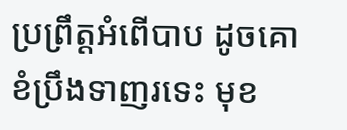ប្រព្រឹត្តអំពើបាប ដូចគោខំប្រឹងទាញរទេះ មុខ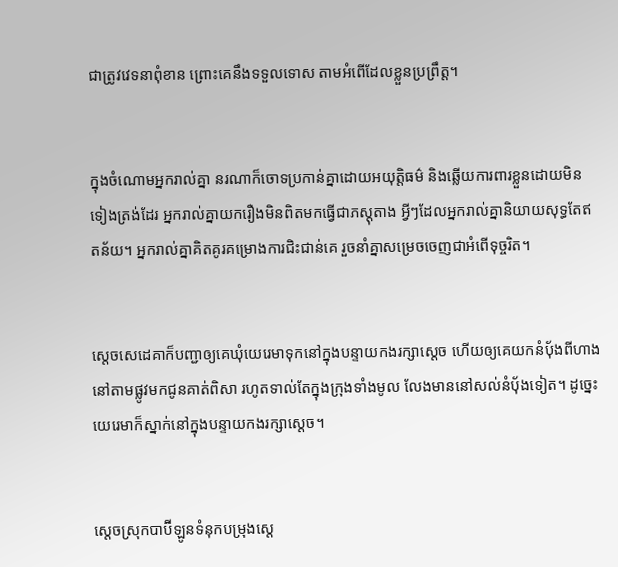ជាត្រូវវេទនាពុំ‌ខាន ព្រោះគេនឹងទទួលទោស តាមអំពើដែលខ្លួនប្រព្រឹត្ត។


ក្នុងចំណោមអ្នករាល់គ្នា នរណាក៏ចោទប្រកាន់គ្នាដោយអយុត្តិធម៌ និងឆ្លើយការ‌ពារខ្លួនដោយមិនទៀងត្រង់ដែរ អ្នករាល់គ្នាយករឿងមិនពិតមកធ្វើជាភស្ដុតាង អ្វីៗដែលអ្នករាល់គ្នានិយាយសុទ្ធតែឥតន័យ។ អ្នករាល់គ្នាគិត‌គូរគម្រោង‌ការជិះ‌ជាន់គេ រួចនាំគ្នាសម្រេចចេញជាអំពើទុច្ចរិត។


ស្តេចសេដេ‌គាក៏បញ្ជាឲ្យគេឃុំយេរេមាទុកនៅក្នុងបន្ទាយកងរក្សាស្ដេច ហើយឲ្យគេយកនំបុ័ងពីហាងនៅតាមផ្លូវមកជូនគាត់ពិសា រហូតទាល់តែក្នុងក្រុងទាំងមូល លែងមាននៅសល់នំបុ័ងទៀត។ ដូច្នេះ យេរេមាក៏ស្នាក់នៅក្នុងបន្ទាយកងរក្សាស្ដេច។


ស្ដេចស្រុកបាប៊ី‌ឡូនទំនុកបម្រុងស្តេ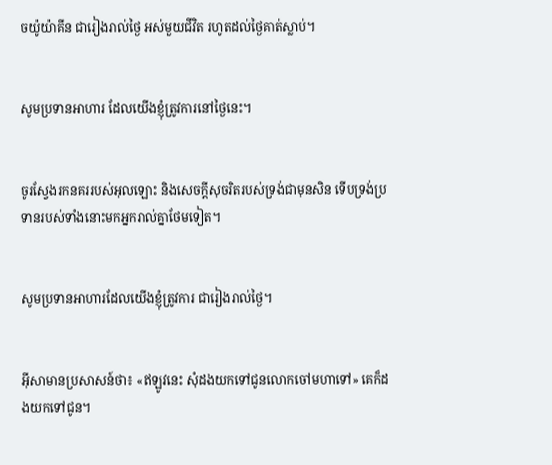ចយ៉ូយ៉ា‌គីន ជារៀងរាល់ថ្ងៃ អស់មួយជីវិត រហូតដល់ថ្ងៃគាត់ស្លាប់។


សូមប្រទានអាហារ ដែលយើងខ្ញុំត្រូវការនៅថ្ងៃនេះ។


ចូរស្វែងរកនគររបស់អុលឡោះ និងសេចក្ដីសុចរិតរបស់ទ្រង់ជាមុនសិន ទើបទ្រង់ប្រទានរបស់ទាំងនោះមកអ្នករាល់គ្នាថែមទៀត។


សូមប្រទានអាហារដែលយើងខ្ញុំត្រូវការ ជារៀងរាល់ថ្ងៃ។


អ៊ីសាមានប្រសាសន៍ថា៖ «ឥឡូវនេះ សុំដងយកទៅជូនលោកចៅ‌មហាទៅ» គេក៏ដងយកទៅជូន។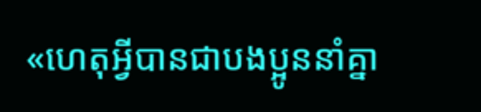«ហេតុអ្វីបានជាបងប្អូននាំគ្នា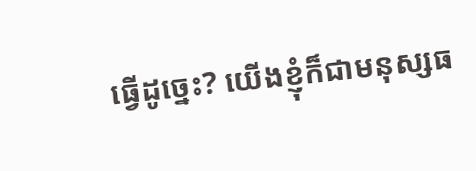ធ្វើដូច្នេះ? យើងខ្ញុំក៏ជាមនុស្សធ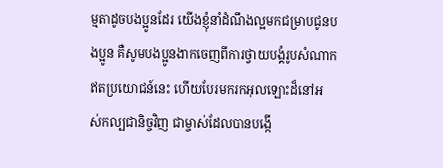ម្មតាដូចបងប្អូនដែរ យើងខ្ញុំនាំដំណឹង‌ល្អមកជម្រាបជូនបងប្អូន គឺសូមបងប្អូនងាកចេញពីការថ្វាយ‌បង្គំរូបសំណាកឥតប្រយោជន៍នេះ ហើយបែរមករកអុលឡោះដ៏នៅអស់‌កល្បជានិច្ចវិញ ជាម្ចាស់ដែលបានបង្កើ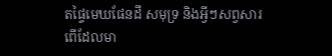តផ្ទៃមេឃផែនដី សមុទ្រ និងអ្វីៗសព្វសារពើដែលមា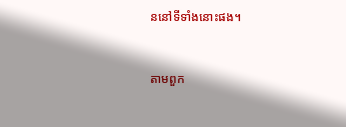ននៅទីទាំងនោះផង។


តាមពួក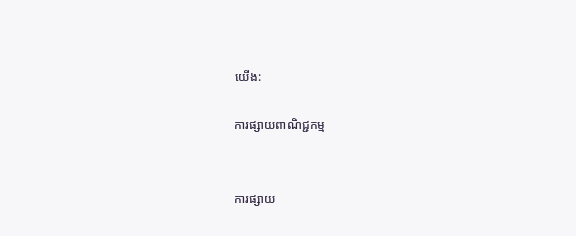យើង:

ការផ្សាយពាណិជ្ជកម្ម


ការផ្សាយ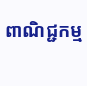ពាណិជ្ជកម្ម